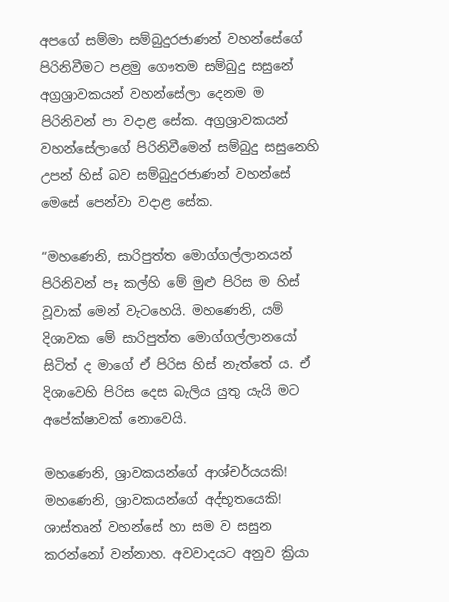අපගේ සම්මා සම්බුදුරජාණන් වහන්සේගේ පිරිනිවීමට පළමු ගෞතම සම්බුදු සසුනේ අග්‍රශ්‍රාවකයන් වහන්සේලා දෙනම ම පිරිනිවන් පා වදාළ සේක. අග්‍රශ්‍රාවකයන් වහන්සේලාගේ පිරිනිවීමෙන් සම්බුදු සසුනෙහි උපන් හිස් බව සම්බුදුරජාණන් වහන්සේ මෙසේ පෙන්වා වදාළ සේක.

“මහණෙනි, සාරිපුත්ත මොග්ගල්ලානයන් පිරිනිවන් පෑ කල්හි මේ මුළු පිරිස ම හිස් වූවාක් මෙන් වැටහෙයි. මහණෙනි, යම් දිශාවක මේ සාරිපුත්ත මොග්ගල්ලානයෝ සිටිත් ද මාගේ ඒ පිරිස හිස් නැත්තේ ය. ඒ දිශාවෙහි පිරිස දෙස බැලිය යුතු යැයි මට අපේක්ෂාවක් නොවෙයි.

මහණෙනි, ශ්‍රාවකයන්ගේ ආශ්චර්යයකි! මහණෙනි, ශ්‍රාවකයන්ගේ අද්භූතයෙකි! ශාස්තෘන් වහන්සේ හා සම ව සසුන කරන්නෝ වන්නාහ. අවවාදයට අනුව ක්‍රියා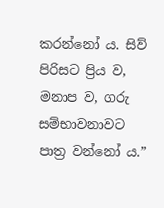කරන්නෝ ය. සිව් පිරිසට ප්‍රිය ව, මනාප ව, ගරු සම්භාවනාවට පාත්‍ර වන්නෝ ය.”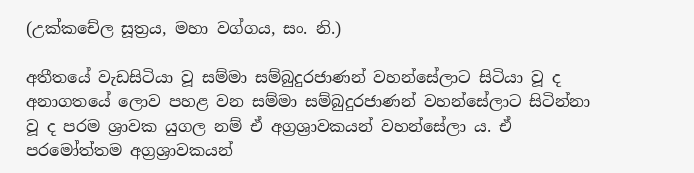(උක්කචේල සූත්‍රය, මහා වග්ගය, සං. නි.)

අතීතයේ වැඩසිටියා වූ සම්මා සම්බුදුරජාණන් වහන්සේලාට සිටියා වූ ද අනාගතයේ ලොව පහළ වන සම්මා සම්බුදුරජාණන් වහන්සේලාට සිටින්නා වූ ද පරම ශ්‍රාවක යුගල නම් ඒ අග්‍රශ්‍රාවකයන් වහන්සේලා ය. ඒ පරමෝත්තම අග්‍රශ්‍රාවකයන්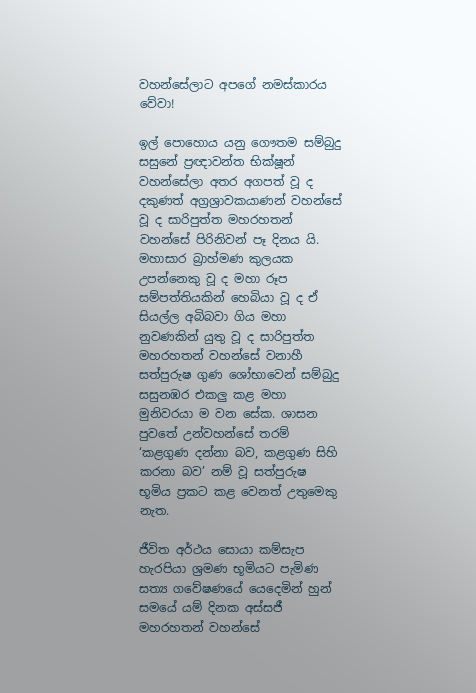වහන්සේලාට අපගේ නමස්කාරය වේවා!

ඉල් පොහොය යනු ගෞතම සම්බුදු සසුනේ ප්‍රඥාවන්ත භික්ෂූන් වහන්සේලා අතර අගපත් වූ ද දකුණත් අග්‍රශ්‍රාවකයාණන් වහන්සේ වූ ද සාරිපුත්ත මහරහතන් වහන්සේ පිරිනිවන් පෑ දිනය යි. මහාසාර බ්‍රාහ්මණ කුලයක උපන්නෙකු වූ ද මහා රූප සම්පත්තියකින් හෙබියා වූ ද ඒ සියල්ල අබිබවා ගිය මහා නුවණකින් යුතු වූ ද සාරිපුත්ත මහරහතන් වහන්සේ වනාහී සත්පුරුෂ ගුණ ශෝභාවෙන් සම්බුදු සසුනඹර එකලු කළ මහා මුනිවරයා ම වන සේක. ශාසන පුවතේ උන්වහන්සේ තරම් ‘කළගුණ දන්නා බව, කළගුණ සිහි කරනා බව’ නම් වූ සත්පුරුෂ භූමිය ප්‍රකට කළ වෙනත් උතුමෙකු නැත.

ජීවිත අර්ථය සොයා කම්සැප හැරපියා ශ්‍රමණ භූමියට පැමිණ සත්‍ය ගවේෂණයේ යෙදෙමින් හුන් සමයේ යම් දිනක අස්සජී මහරහතන් වහන්සේ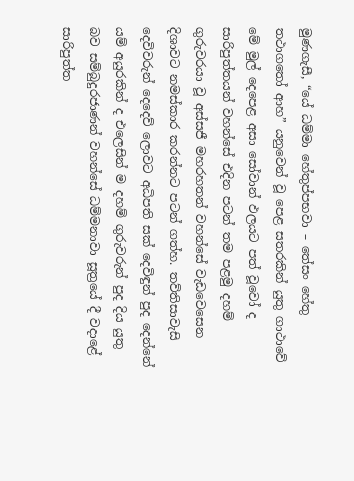මුණගැසී, “යේ ධම්මා හේතුප්පභවා – තේසං හේතු තථාගතෝ ආහ” යනුවෙන් වූ පෙළ සතරකින් යුතු ගාථාවේ මේ මුල් දෙපෙළ අසා සෝවාන් ඵලයට පත් වූවෝ ද සාරිපුත්තයන් වහන්සේ එදින පටන් තම පළමු දහම් ගුරුවරයා වූ අස්සජී මහරහතන් වහන්සේ වැඩවෙසෙන දිශාවට නමස්කාර කරන්නට පටන් ගත්හ. තව්තිසාවැසි දෙවිවරුන් දෙදෙව් ලොවට අධිපති සක් දෙවිඳුන් පුද දෙන්නේ යම් අයුරකින් ද එලෙසින් ම දහම් ගුරුවරුන් පුද දිය යුතු බව සම්බුදුරජාණන් වහන්සේ ධම්මනාවා සූත්‍රයේ දී වදාළේ සාරිපුත්ත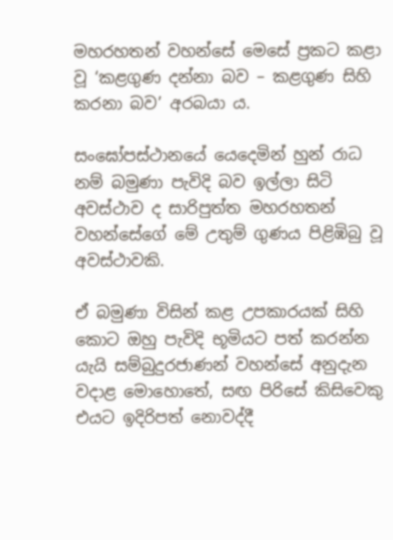මහරහතන් වහන්සේ මෙසේ ප්‍රකට කළා වූ ‘කළගුණ දන්නා බව – කළගුණ සිහි කරනා බව’ අරබයා ය.

සංඝෝපස්ථානයේ යෙදෙමින් හුන් රාධ නම් බමුණා පැවිදි බව ඉල්ලා සිටි අවස්ථාව ද සාරිපුත්ත මහරහතන් වහන්සේගේ මේ උතුම් ගුණය පිළිඹිබු වූ අවස්ථාවකි.

ඒ බමුණා විසින් කළ උපකාරයක් සිහි කොට ඔහු පැවිදි භූමියට පත් කරන්න යැයි සම්බුදුරජාණන් වහන්සේ අනුදැන වදාළ මොහොතේ, සඟ පිරිසේ කිසිවෙකු එයට ඉදිරිපත් නොවද්දී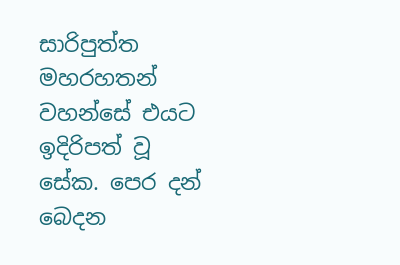සාරිපුත්ත මහරහතන් වහන්සේ එයට ඉදිරිපත් වූ සේක. පෙර දන් බෙදන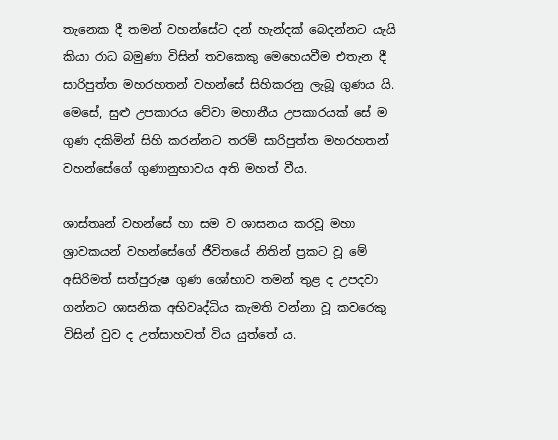තැනෙක දී තමන් වහන්සේට දන් හැන්දක් බෙදන්නට යැයි කියා රාධ බමුණා විසින් තවකෙකු මෙහෙයවීම එතැන දී සාරිපුත්ත මහරහතන් වහන්සේ සිහිකරනු ලැබූ ගුණය යි. මෙසේ, සුළු උපකාරය වේවා මහානීය උපකාරයක් සේ ම ගුණ දකිමින් සිහි කරන්නට තරම් සාරිපුත්ත මහරහතන් වහන්සේගේ ගුණානුභාවය අති මහත් වීය.

ශාස්තෘන් වහන්සේ හා සම ව ශාසනය කරවූ මහා ශ්‍රාවකයන් වහන්සේගේ ජීවිතයේ නිතින් ප්‍රකට වූ මේ අසිරිමත් සත්පුරුෂ ගුණ ශෝභාව තමන් තුළ ද උපදවා ගන්නට ශාසනික අභිවෘද්ධිය කැමති වන්නා වූ කවරෙකු විසින් වුව ද උත්සාහවත් විය යුත්තේ ය.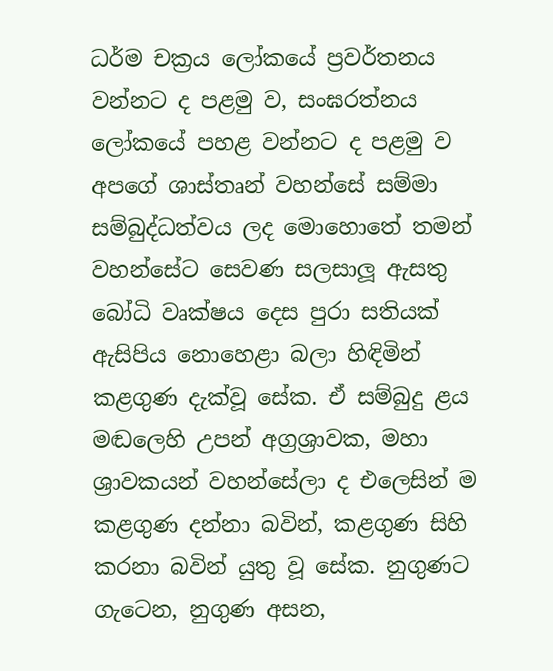ධර්ම චක්‍රය ලෝකයේ ප්‍රවර්තනය වන්නට ද පළමු ව, සංඝරත්නය ලෝකයේ පහළ වන්නට ද පළමු ව අපගේ ශාස්තෘන් වහන්සේ සම්මා සම්බුද්ධත්වය ලද මොහොතේ තමන් වහන්සේට සෙවණ සලසාලූ ඇසතු බෝධි වෘක්ෂය දෙස පුරා සතියක් ඇසිපිය නොහෙළා බලා හිඳිමින් කළගුණ දැක්වූ සේක. ඒ සම්බුදු ළය මඬලෙහි උපන් අග්‍රශ්‍රාවක, මහා ශ්‍රාවකයන් වහන්සේලා ද එලෙසින් ම කළගුණ දන්නා බවින්, කළගුණ සිහි කරනා බවින් යුතු වූ සේක. නුගුණට ගැටෙන, නුගුණ අසන,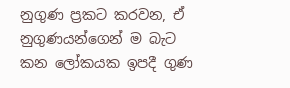නුගුණ ප්‍රකට කරවන, ඒ නුගුණයන්ගෙන් ම බැට කන ලෝකයක ඉපදී ගුණ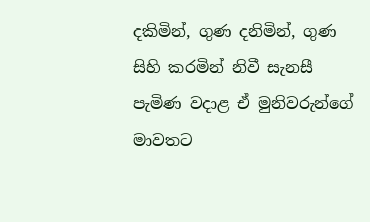දකිමින්, ගුණ දනිමින්, ගුණ සිහි කරමින් නිවී සැනසී පැමිණ වදාළ ඒ මුනිවරුන්ගේ මාවතට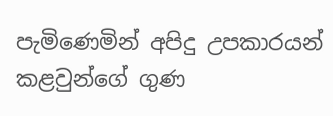පැමිණෙමින් අපිදු උපකාරයන් කළවුන්ගේ ගුණ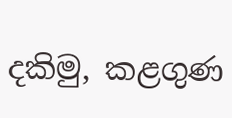දකිමු, කළගුණ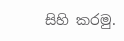සිහි කරමු.